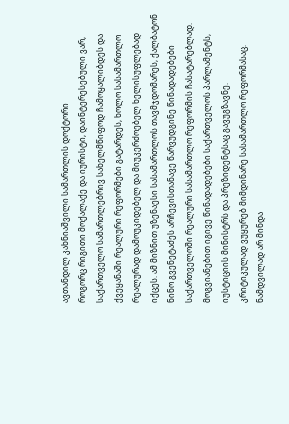ავთანდილ კახნიაშვილი სამართლის დოქტორი
როგორც რიგითი მოქალაქე და იურისტი, დაინტერესებული ვარ, საქართველო სამართლებრივ სახელმწიფოდ ჩამოყალიბდეს და ქვეყანაში რეალური რეფორმები გატარდეს, ხოლო სასამართლო რეალურად დამოუკიდებელ და მიუკერძოებელ ხელისუფლებად იქცეს. ამ მიზნით უზენაესი სასამართლოს თავმჯდომარეს, ქალბატონ ნინო გვენეტაძეს არჩევისთანავე წარვუდგინე წინადადებები საქართველოში რეალური სასამართლო რეფორმის ჩასატარებლად. მოგვიანებით იგივე წინადადებები საქართველოს პარლამენტს, იუსტიციის მინისტრს და პრეზიდენტსაც გავუგზავნე.
კრიტიკულად ვუყურებ მიმდინარე სასამართლო რეფორმასაც. ნამდვილად არ მინდა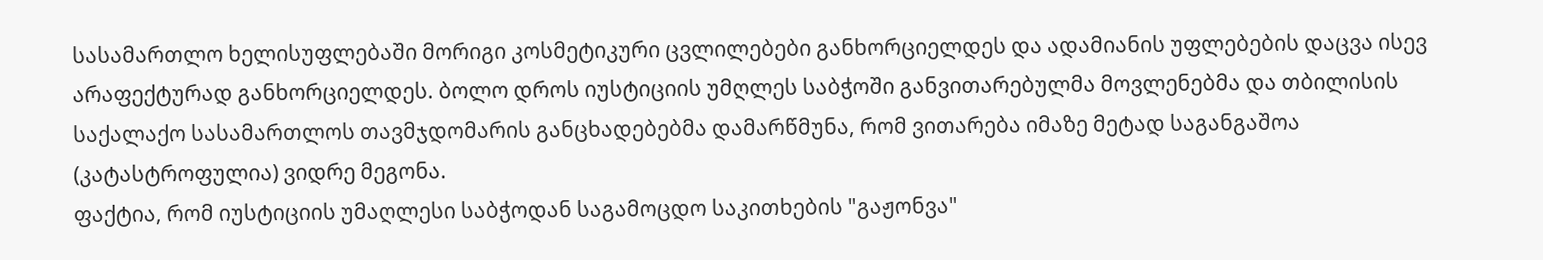სასამართლო ხელისუფლებაში მორიგი კოსმეტიკური ცვლილებები განხორციელდეს და ადამიანის უფლებების დაცვა ისევ არაფექტურად განხორციელდეს. ბოლო დროს იუსტიციის უმღლეს საბჭოში განვითარებულმა მოვლენებმა და თბილისის საქალაქო სასამართლოს თავმჯდომარის განცხადებებმა დამარწმუნა, რომ ვითარება იმაზე მეტად საგანგაშოა (კატასტროფულია) ვიდრე მეგონა.
ფაქტია, რომ იუსტიციის უმაღლესი საბჭოდან საგამოცდო საკითხების "გაჟონვა"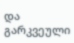და გარკვეული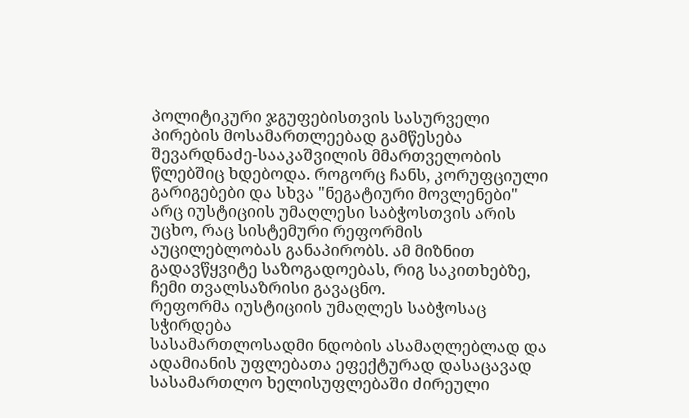პოლიტიკური ჯგუფებისთვის სასურველი პირების მოსამართლეებად გამწესება შევარდნაძე-სააკაშვილის მმართველობის წლებშიც ხდებოდა. როგორც ჩანს, კორუფციული გარიგებები და სხვა "ნეგატიური მოვლენები" არც იუსტიციის უმაღლესი საბჭოსთვის არის უცხო, რაც სისტემური რეფორმის აუცილებლობას განაპირობს. ამ მიზნით გადავწყვიტე საზოგადოებას, რიგ საკითხებზე, ჩემი თვალსაზრისი გავაცნო.
რეფორმა იუსტიციის უმაღლეს საბჭოსაც სჭირდება
სასამართლოსადმი ნდობის ასამაღლებლად და ადამიანის უფლებათა ეფექტურად დასაცავად სასამართლო ხელისუფლებაში ძირეული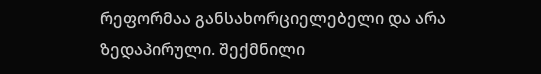რეფორმაა განსახორციელებელი და არა ზედაპირული. შექმნილი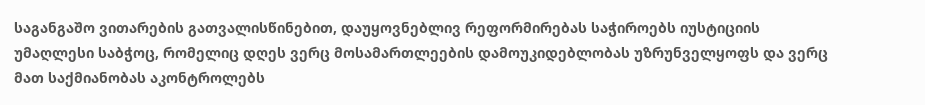საგანგაშო ვითარების გათვალისწინებით, დაუყოვნებლივ რეფორმირებას საჭიროებს იუსტიციის უმაღლესი საბჭოც, რომელიც დღეს ვერც მოსამართლეების დამოუკიდებლობას უზრუნველყოფს და ვერც მათ საქმიანობას აკონტროლებს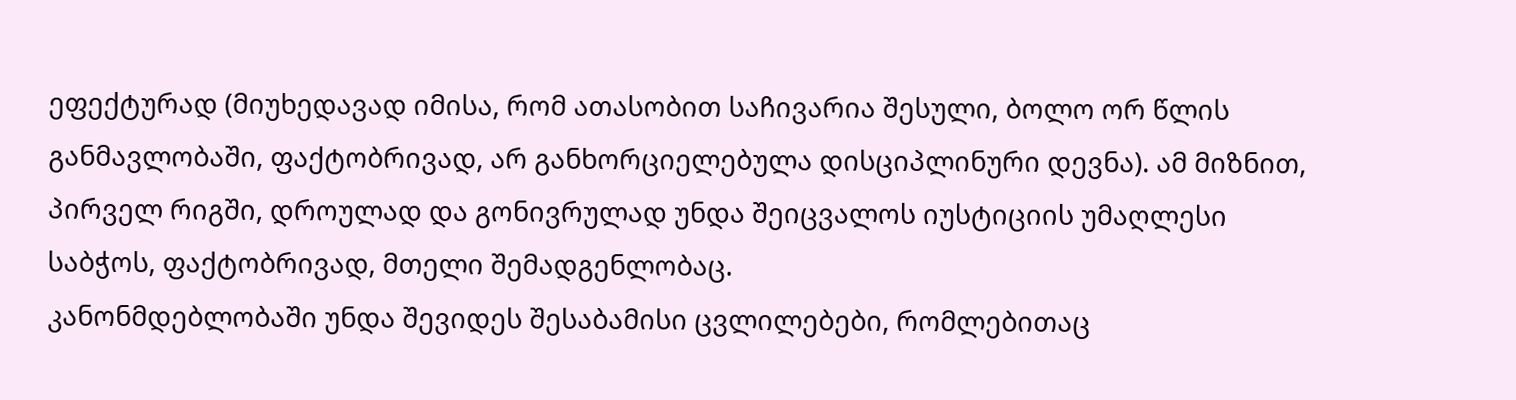ეფექტურად (მიუხედავად იმისა, რომ ათასობით საჩივარია შესული, ბოლო ორ წლის განმავლობაში, ფაქტობრივად, არ განხორციელებულა დისციპლინური დევნა). ამ მიზნით, პირველ რიგში, დროულად და გონივრულად უნდა შეიცვალოს იუსტიციის უმაღლესი საბჭოს, ფაქტობრივად, მთელი შემადგენლობაც.
კანონმდებლობაში უნდა შევიდეს შესაბამისი ცვლილებები, რომლებითაც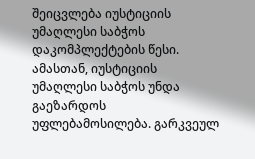შეიცვლება იუსტიციის უმაღლესი საბჭოს დაკომპლექტების წესი. ამასთან, იუსტიციის უმაღლესი საბჭოს უნდა გაეზარდოს უფლებამოსილება. გარკვეულ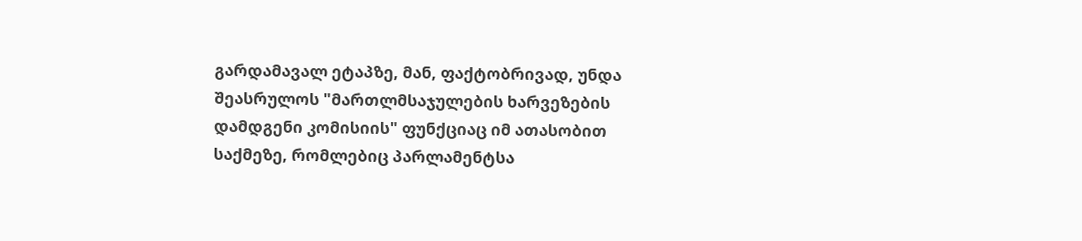გარდამავალ ეტაპზე, მან, ფაქტობრივად, უნდა შეასრულოს "მართლმსაჯულების ხარვეზების დამდგენი კომისიის" ფუნქციაც იმ ათასობით საქმეზე, რომლებიც პარლამენტსა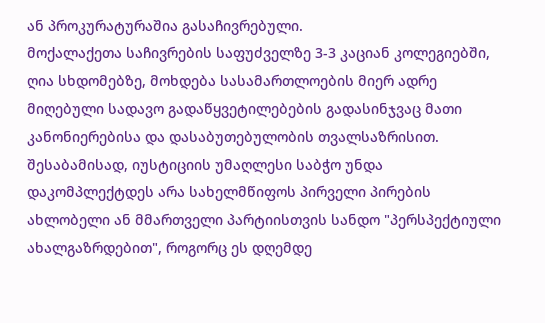ან პროკურატურაშია გასაჩივრებული.
მოქალაქეთა საჩივრების საფუძველზე 3-3 კაციან კოლეგიებში, ღია სხდომებზე, მოხდება სასამართლოების მიერ ადრე მიღებული სადავო გადაწყვეტილებების გადასინჯვაც მათი კანონიერებისა და დასაბუთებულობის თვალსაზრისით. შესაბამისად, იუსტიციის უმაღლესი საბჭო უნდა დაკომპლექტდეს არა სახელმწიფოს პირველი პირების ახლობელი ან მმართველი პარტიისთვის სანდო "პერსპექტიული ახალგაზრდებით", როგორც ეს დღემდე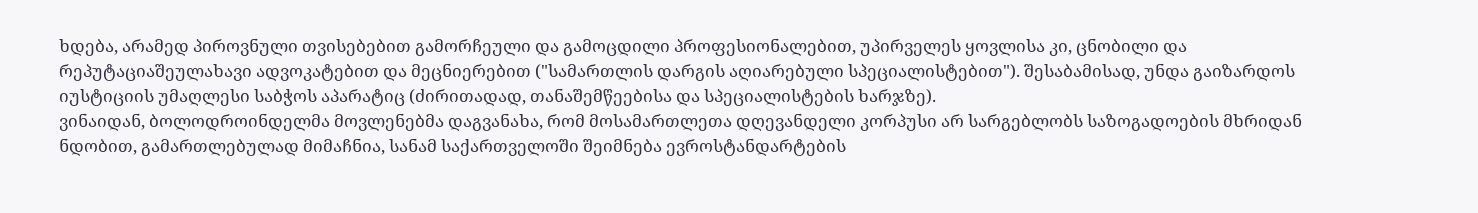ხდება, არამედ პიროვნული თვისებებით გამორჩეული და გამოცდილი პროფესიონალებით, უპირველეს ყოვლისა კი, ცნობილი და რეპუტაციაშეულახავი ადვოკატებით და მეცნიერებით ("სამართლის დარგის აღიარებული სპეციალისტებით"). შესაბამისად, უნდა გაიზარდოს იუსტიციის უმაღლესი საბჭოს აპარატიც (ძირითადად, თანაშემწეებისა და სპეციალისტების ხარჯზე).
ვინაიდან, ბოლოდროინდელმა მოვლენებმა დაგვანახა, რომ მოსამართლეთა დღევანდელი კორპუსი არ სარგებლობს საზოგადოების მხრიდან ნდობით, გამართლებულად მიმაჩნია, სანამ საქართველოში შეიმნება ევროსტანდარტების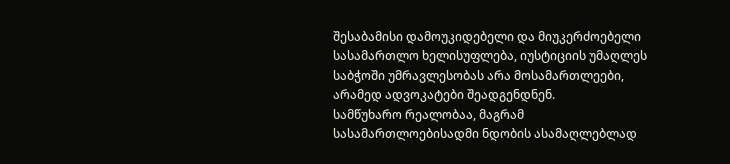შესაბამისი დამოუკიდებელი და მიუკერძოებელი სასამართლო ხელისუფლება, იუსტიციის უმაღლეს საბჭოში უმრავლესობას არა მოსამართლეები, არამედ ადვოკატები შეადგენდნენ.
სამწუხარო რეალობაა, მაგრამ სასამართლოებისადმი ნდობის ასამაღლებლად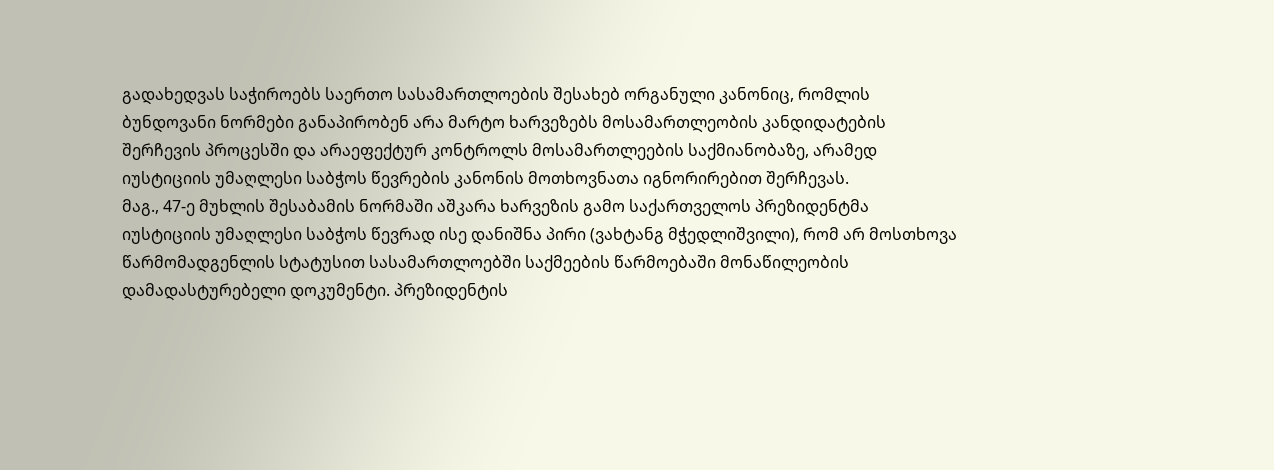გადახედვას საჭიროებს საერთო სასამართლოების შესახებ ორგანული კანონიც, რომლის ბუნდოვანი ნორმები განაპირობენ არა მარტო ხარვეზებს მოსამართლეობის კანდიდატების შერჩევის პროცესში და არაეფექტურ კონტროლს მოსამართლეების საქმიანობაზე, არამედ იუსტიციის უმაღლესი საბჭოს წევრების კანონის მოთხოვნათა იგნორირებით შერჩევას.
მაგ., 47-ე მუხლის შესაბამის ნორმაში აშკარა ხარვეზის გამო საქართველოს პრეზიდენტმა იუსტიციის უმაღლესი საბჭოს წევრად ისე დანიშნა პირი (ვახტანგ მჭედლიშვილი), რომ არ მოსთხოვა წარმომადგენლის სტატუსით სასამართლოებში საქმეების წარმოებაში მონაწილეობის დამადასტურებელი დოკუმენტი. პრეზიდენტის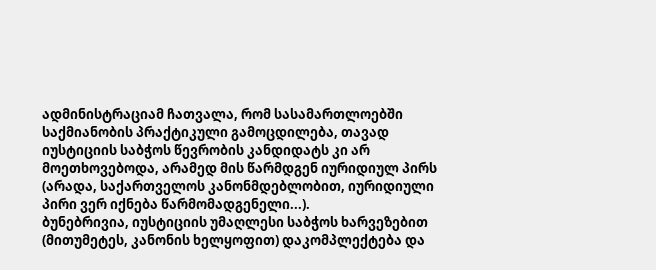ადმინისტრაციამ ჩათვალა, რომ სასამართლოებში საქმიანობის პრაქტიკული გამოცდილება, თავად იუსტიციის საბჭოს წევრობის კანდიდატს კი არ მოეთხოვებოდა, არამედ მის წარმდგენ იურიდიულ პირს (არადა, საქართველოს კანონმდებლობით, იურიდიული პირი ვერ იქნება წარმომადგენელი...).
ბუნებრივია, იუსტიციის უმაღლესი საბჭოს ხარვეზებით (მითუმეტეს, კანონის ხელყოფით) დაკომპლექტება და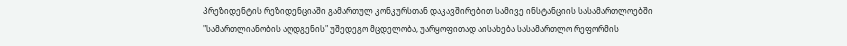პრეზიდენტის რეზიდენციაში გამართულ კონკურსთან დაკავშირებით სამივე ინსტანციის სასამართლოებში "სამართლიანობის აღდგენის" უშედეგო მცდელობა, უარყოფითად აისახება სასამართლო რეფორმის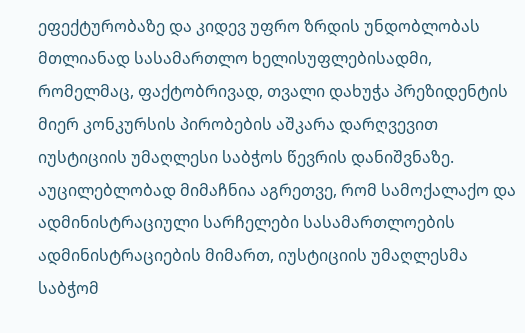ეფექტურობაზე და კიდევ უფრო ზრდის უნდობლობას მთლიანად სასამართლო ხელისუფლებისადმი, რომელმაც, ფაქტობრივად, თვალი დახუჭა პრეზიდენტის მიერ კონკურსის პირობების აშკარა დარღვევით იუსტიციის უმაღლესი საბჭოს წევრის დანიშვნაზე.
აუცილებლობად მიმაჩნია აგრეთვე, რომ სამოქალაქო და ადმინისტრაციული სარჩელები სასამართლოების ადმინისტრაციების მიმართ, იუსტიციის უმაღლესმა საბჭომ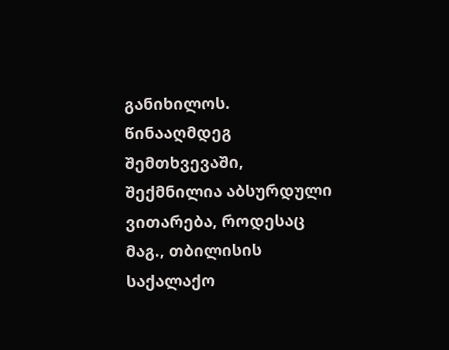განიხილოს. წინააღმდეგ შემთხვევაში, შექმნილია აბსურდული ვითარება, როდესაც მაგ., თბილისის საქალაქო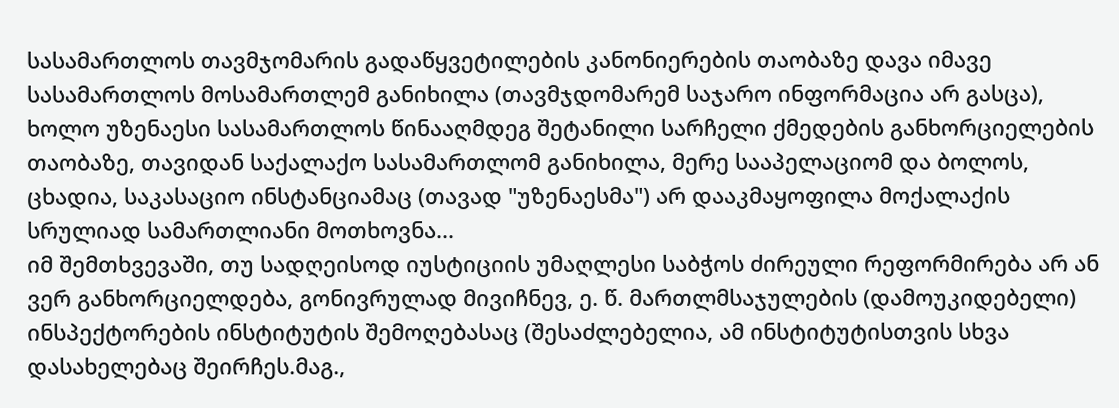სასამართლოს თავმჯომარის გადაწყვეტილების კანონიერების თაობაზე დავა იმავე სასამართლოს მოსამართლემ განიხილა (თავმჯდომარემ საჯარო ინფორმაცია არ გასცა), ხოლო უზენაესი სასამართლოს წინააღმდეგ შეტანილი სარჩელი ქმედების განხორციელების თაობაზე, თავიდან საქალაქო სასამართლომ განიხილა, მერე სააპელაციომ და ბოლოს, ცხადია, საკასაციო ინსტანციამაც (თავად "უზენაესმა") არ დააკმაყოფილა მოქალაქის სრულიად სამართლიანი მოთხოვნა...
იმ შემთხვევაში, თუ სადღეისოდ იუსტიციის უმაღლესი საბჭოს ძირეული რეფორმირება არ ან ვერ განხორციელდება, გონივრულად მივიჩნევ, ე. წ. მართლმსაჯულების (დამოუკიდებელი) ინსპექტორების ინსტიტუტის შემოღებასაც (შესაძლებელია, ამ ინსტიტუტისთვის სხვა დასახელებაც შეირჩეს.მაგ.,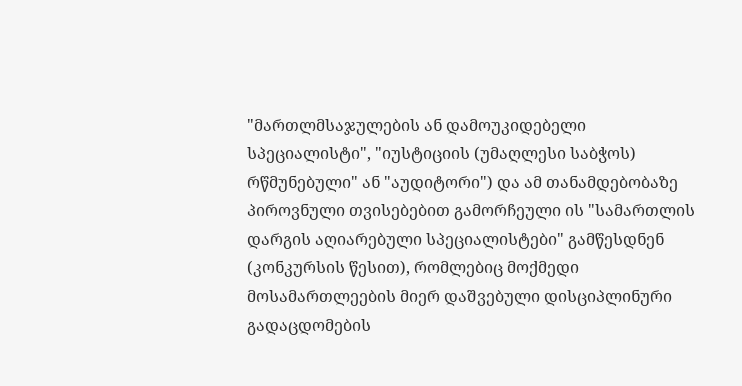"მართლმსაჯულების ან დამოუკიდებელი სპეციალისტი", "იუსტიციის (უმაღლესი საბჭოს) რწმუნებული" ან "აუდიტორი") და ამ თანამდებობაზე პიროვნული თვისებებით გამორჩეული ის "სამართლის დარგის აღიარებული სპეციალისტები" გამწესდნენ (კონკურსის წესით), რომლებიც მოქმედი მოსამართლეების მიერ დაშვებული დისციპლინური გადაცდომების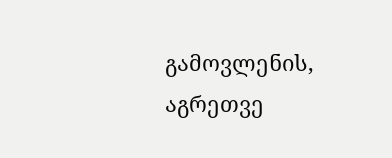გამოვლენის, აგრეთვე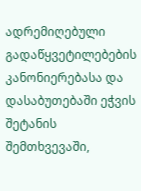ადრემიღებული გადაწყვეტილებების კანონიერებასა და დასაბუთებაში ეჭვის შეტანის შემთხვევაში,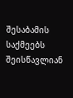შესაბამის საქმეებს შეისწავლიან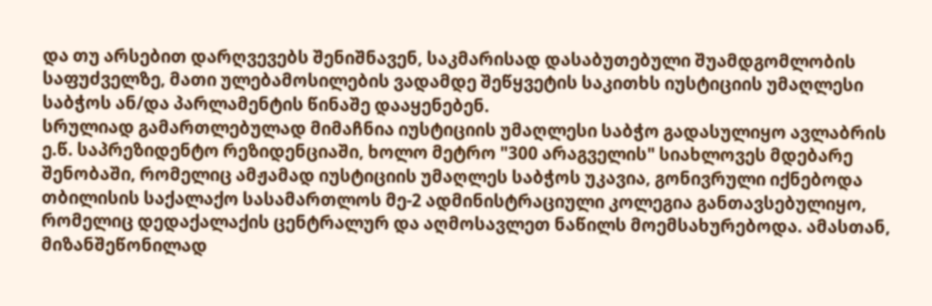და თუ არსებით დარღვევებს შენიშნავენ, საკმარისად დასაბუთებული შუამდგომლობის საფუძველზე, მათი ულებამოსილების ვადამდე შეწყვეტის საკითხს იუსტიციის უმაღლესი საბჭოს ან/და პარლამენტის წინაშე დააყენებენ.
სრულიად გამართლებულად მიმაჩნია იუსტიციის უმაღლესი საბჭო გადასულიყო ავლაბრის ე.წ. საპრეზიდენტო რეზიდენციაში, ხოლო მეტრო "300 არაგველის" სიახლოვეს მდებარე შენობაში, რომელიც ამჟამად იუსტიციის უმაღლეს საბჭოს უკავია, გონივრული იქნებოდა თბილისის საქალაქო სასამართლოს მე-2 ადმინისტრაციული კოლეგია განთავსებულიყო, რომელიც დედაქალაქის ცენტრალურ და აღმოსავლეთ ნაწილს მოემსახურებოდა. ამასთან, მიზანშეწონილად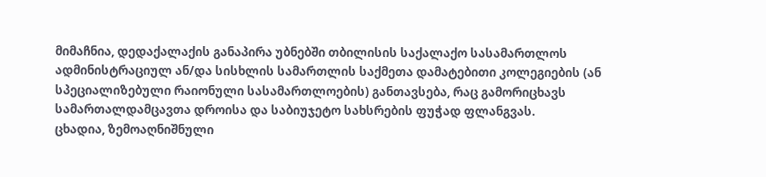მიმაჩნია, დედაქალაქის განაპირა უბნებში თბილისის საქალაქო სასამართლოს ადმინისტრაციულ ან/და სისხლის სამართლის საქმეთა დამატებითი კოლეგიების (ან სპეციალიზებული რაიონული სასამართლოების) განთავსება, რაც გამორიცხავს სამართალდამცავთა დროისა და საბიუჯეტო სახსრების ფუჭად ფლანგვას.
ცხადია, ზემოაღნიშნული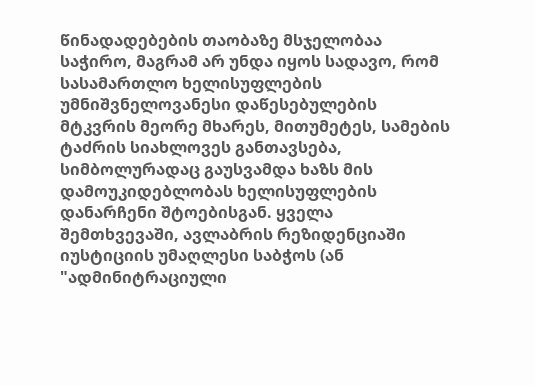წინადადებების თაობაზე მსჯელობაა საჭირო, მაგრამ არ უნდა იყოს სადავო, რომ სასამართლო ხელისუფლების უმნიშვნელოვანესი დაწესებულების მტკვრის მეორე მხარეს, მითუმეტეს, სამების ტაძრის სიახლოვეს განთავსება, სიმბოლურადაც გაუსვამდა ხაზს მის დამოუკიდებლობას ხელისუფლების დანარჩენი შტოებისგან. ყველა შემთხვევაში, ავლაბრის რეზიდენციაში იუსტიციის უმაღლესი საბჭოს (ან "ადმინიტრაციული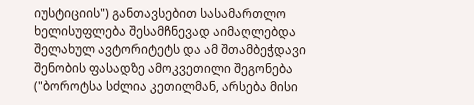იუსტიციის") განთავსებით სასამართლო ხელისუფლება შესამჩნევად აიმაღლებდა შელახულ ავტორიტეტს და ამ შთამბეჭდავი შენობის ფასადზე ამოკვეთილი შეგონება ("ბოროტსა სძლია კეთილმან, არსება მისი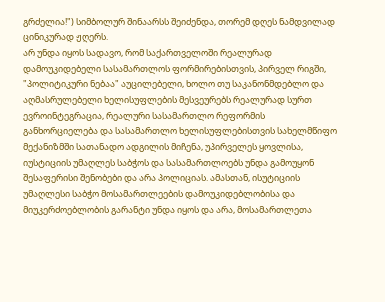გრძელია!") სიმბოლურ შინაარსს შეიძენდა, თორემ დღეს ნამდვილად ცინიკურად ჟღერს.
არ უნდა იყოს სადავო, რომ საქართველოში რეალურად დამოუკიდებელი სასამართლოს ფორმირებისთვის, პირველ რიგში, "პოლიტიკური ნებაა" აუცილებელი, ხოლო თუ საკანონმდებლო და აღმასრულებელი ხელისუფლების მესვეურებს რეალურად სურთ ევროინტეგრაცია, რეალური სასამართლო რეფორმის განხორციელება და სასამართლო ხელისუფლებისთვის სახელმწიფო მექანიზმში სათანადო ადგილის მიჩენა, უპირველეს ყოვლისა, იუსტიციის უმაღლეს საბჭოს და სასამართლოებს უნდა გამოუყონ შესაფერისი შენობები და არა პოლიციას. ამასთან, ისუტიციის უმაღლესი საბჭო მოსამართლეების დამოუკიდებლობისა და მიუკერძოებლობის გარანტი უნდა იყოს და არა, მოსამართლეთა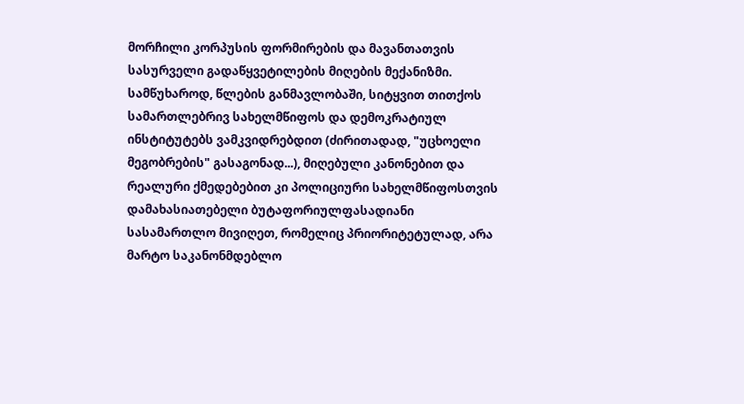მორჩილი კორპუსის ფორმირების და მავანთათვის სასურველი გადაწყვეტილების მიღების მექანიზმი.
სამწუხაროდ, წლების განმავლობაში, სიტყვით თითქოს სამართლებრივ სახელმწიფოს და დემოკრატიულ ინსტიტუტებს ვამკვიდრებდით (ძირითადად, "უცხოელი მეგობრების" გასაგონად...), მიღებული კანონებით და რეალური ქმედებებით კი პოლიციური სახელმწიფოსთვის დამახასიათებელი ბუტაფორიულფასადიანი სასამართლო მივიღეთ, რომელიც პრიორიტეტულად, არა მარტო საკანონმდებლო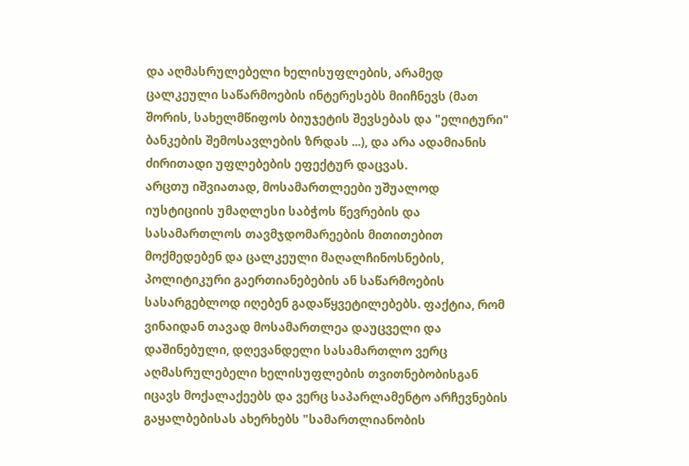და აღმასრულებელი ხელისუფლების, არამედ ცალკეული საწარმოების ინტერესებს მიიჩნევს (მათ შორის, სახელმწიფოს ბიუჯეტის შევსებას და "ელიტური" ბანკების შემოსავლების ზრდას ...), და არა ადამიანის ძირითადი უფლებების ეფექტურ დაცვას.
არცთუ იშვიათად, მოსამართლეები უშუალოდ იუსტიციის უმაღლესი საბჭოს წევრების და სასამართლოს თავმჯდომარეების მითითებით მოქმედებენ და ცალკეული მაღალჩინოსნების, პოლიტიკური გაერთიანებების ან საწარმოების სასარგებლოდ იღებენ გადაწყვეტილებებს. ფაქტია, რომ ვინაიდან თავად მოსამართლეა დაუცველი და დაშინებული, დღევანდელი სასამართლო ვერც აღმასრულებელი ხელისუფლების თვითნებობისგან იცავს მოქალაქეებს და ვერც საპარლამენტო არჩევნების გაყალბებისას ახერხებს "სამართლიანობის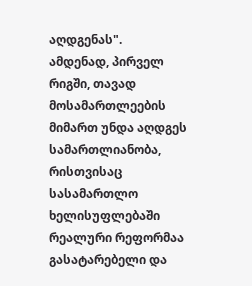აღდგენას".
ამდენად, პირველ რიგში, თავად მოსამართლეების მიმართ უნდა აღდგეს სამართლიანობა, რისთვისაც სასამართლო ხელისუფლებაში რეალური რეფორმაა გასატარებელი და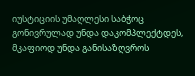იუსტიციის უმაღლესი საბჭოც გონივრულად უნდა დაკომპლექტდეს, მკაფიოდ უნდა განისაზღვროს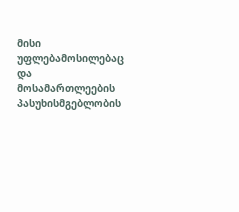მისი უფლებამოსილებაც და მოსამართლეების პასუხისმგებლობის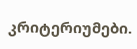კრიტერიუმები.